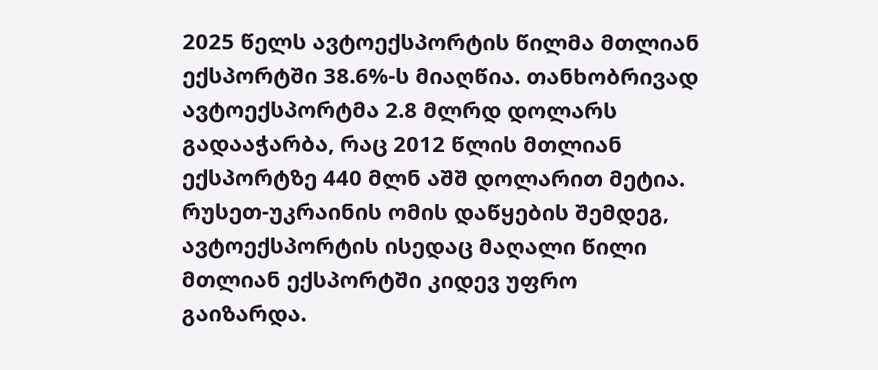2025 წელს ავტოექსპორტის წილმა მთლიან ექსპორტში 38.6%-ს მიაღწია. თანხობრივად ავტოექსპორტმა 2.8 მლრდ დოლარს გადააჭარბა, რაც 2012 წლის მთლიან ექსპორტზე 440 მლნ აშშ დოლარით მეტია.
რუსეთ-უკრაინის ომის დაწყების შემდეგ, ავტოექსპორტის ისედაც მაღალი წილი მთლიან ექსპორტში კიდევ უფრო გაიზარდა.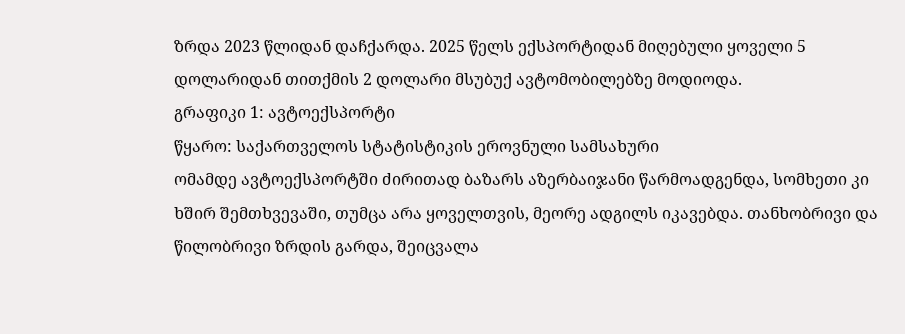ზრდა 2023 წლიდან დაჩქარდა. 2025 წელს ექსპორტიდან მიღებული ყოველი 5 დოლარიდან თითქმის 2 დოლარი მსუბუქ ავტომობილებზე მოდიოდა.
გრაფიკი 1: ავტოექსპორტი
წყარო: საქართველოს სტატისტიკის ეროვნული სამსახური
ომამდე ავტოექსპორტში ძირითად ბაზარს აზერბაიჯანი წარმოადგენდა, სომხეთი კი ხშირ შემთხვევაში, თუმცა არა ყოველთვის, მეორე ადგილს იკავებდა. თანხობრივი და წილობრივი ზრდის გარდა, შეიცვალა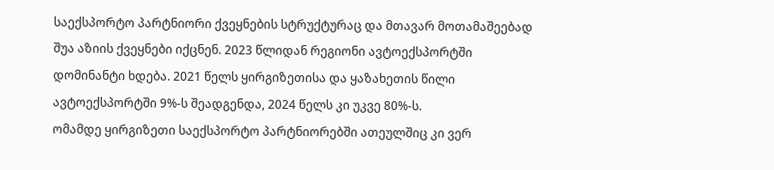საექსპორტო პარტნიორი ქვეყნების სტრუქტურაც და მთავარ მოთამაშეებად შუა აზიის ქვეყნები იქცნენ. 2023 წლიდან რეგიონი ავტოექსპორტში დომინანტი ხდება. 2021 წელს ყირგიზეთისა და ყაზახეთის წილი ავტოექსპორტში 9%-ს შეადგენდა, 2024 წელს კი უკვე 80%-ს.
ომამდე ყირგიზეთი საექსპორტო პარტნიორებში ათეულშიც კი ვერ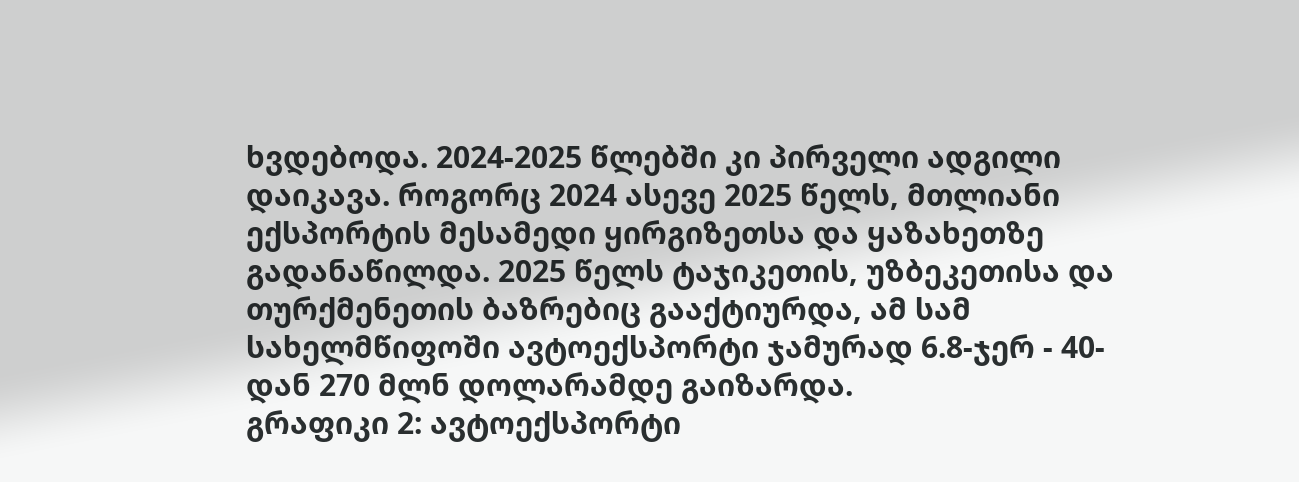ხვდებოდა. 2024-2025 წლებში კი პირველი ადგილი დაიკავა. როგორც 2024 ასევე 2025 წელს, მთლიანი ექსპორტის მესამედი ყირგიზეთსა და ყაზახეთზე გადანაწილდა. 2025 წელს ტაჯიკეთის, უზბეკეთისა და თურქმენეთის ბაზრებიც გააქტიურდა, ამ სამ სახელმწიფოში ავტოექსპორტი ჯამურად 6.8-ჯერ - 40-დან 270 მლნ დოლარამდე გაიზარდა.
გრაფიკი 2: ავტოექსპორტი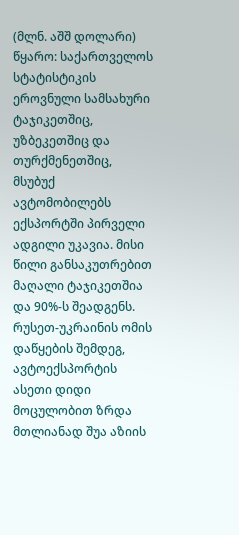(მლნ. აშშ დოლარი)
წყარო: საქართველოს სტატისტიკის ეროვნული სამსახური
ტაჯიკეთშიც, უზბეკეთშიც და თურქმენეთშიც, მსუბუქ ავტომობილებს ექსპორტში პირველი ადგილი უკავია. მისი წილი განსაკუთრებით მაღალი ტაჯიკეთშია და 90%-ს შეადგენს.
რუსეთ-უკრაინის ომის დაწყების შემდეგ, ავტოექსპორტის ასეთი დიდი მოცულობით ზრდა მთლიანად შუა აზიის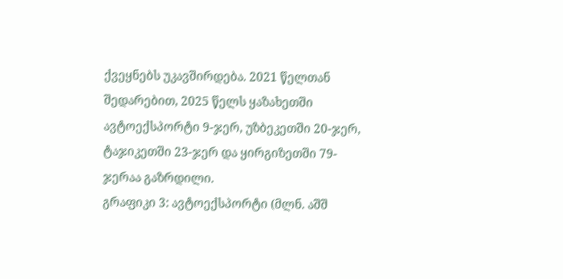ქვეყნებს უკავშირდება. 2021 წელთან შედარებით, 2025 წელს ყაზახეთში ავტოექსპორტი 9-ჯერ, უზბეკეთში 20-ჯერ, ტაჯიკეთში 23-ჯერ და ყირგიზეთში 79-ჯერაა გაზრდილი.
გრაფიკი 3: ავტოექსპორტი (მლნ. აშშ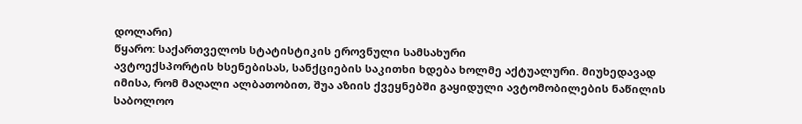დოლარი)
წყარო: საქართველოს სტატისტიკის ეროვნული სამსახური
ავტოექსპორტის ხსენებისას, სანქციების საკითხი ხდება ხოლმე აქტუალური. მიუხედავად იმისა, რომ მაღალი ალბათობით, შუა აზიის ქვეყნებში გაყიდული ავტომობილების ნაწილის საბოლოო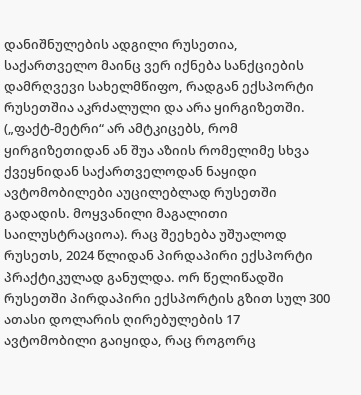დანიშნულების ადგილი რუსეთია, საქართველო მაინც ვერ იქნება სანქციების დამრღვევი სახელმწიფო, რადგან ექსპორტი რუსეთშია აკრძალული და არა ყირგიზეთში. („ფაქტ-მეტრი“ არ ამტკიცებს, რომ ყირგიზეთიდან ან შუა აზიის რომელიმე სხვა ქვეყნიდან საქართველოდან ნაყიდი ავტომობილები აუცილებლად რუსეთში გადადის. მოყვანილი მაგალითი საილუსტრაციოა). რაც შეეხება უშუალოდ რუსეთს, 2024 წლიდან პირდაპირი ექსპორტი პრაქტიკულად განულდა. ორ წელიწადში რუსეთში პირდაპირი ექსპორტის გზით სულ 300 ათასი დოლარის ღირებულების 17 ავტომობილი გაიყიდა, რაც როგორც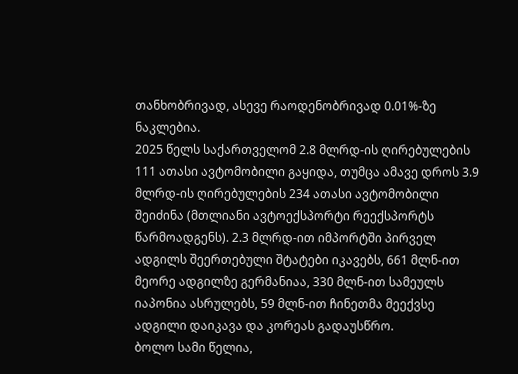თანხობრივად, ასევე რაოდენობრივად 0.01%-ზე ნაკლებია.
2025 წელს საქართველომ 2.8 მლრდ-ის ღირებულების 111 ათასი ავტომობილი გაყიდა, თუმცა ამავე დროს 3.9 მლრდ-ის ღირებულების 234 ათასი ავტომობილი შეიძინა (მთლიანი ავტოექსპორტი რეექსპორტს წარმოადგენს). 2.3 მლრდ-ით იმპორტში პირველ ადგილს შეერთებული შტატები იკავებს, 661 მლნ-ით მეორე ადგილზე გერმანიაა, 330 მლნ-ით სამეულს იაპონია ასრულებს, 59 მლნ-ით ჩინეთმა მეექვსე ადგილი დაიკავა და კორეას გადაუსწრო.
ბოლო სამი წელია,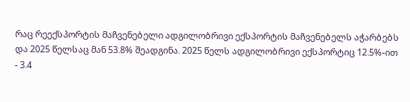რაც რეექსპორტის მაჩვენებელი ადგილობრივი ექსპორტის მაჩვენებელს აჭარბებს და 2025 წელსაც მან 53.8% შეადგინა. 2025 წელს ადგილობრივი ექსპორტიც 12.5%-ით - 3.4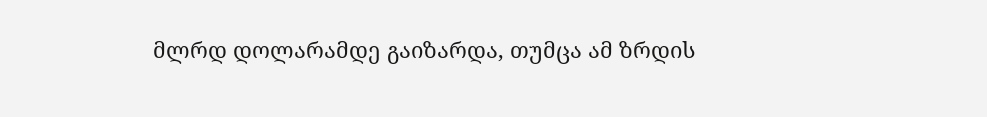მლრდ დოლარამდე გაიზარდა, თუმცა ამ ზრდის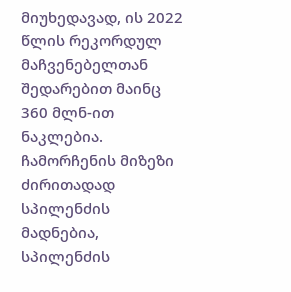მიუხედავად, ის 2022 წლის რეკორდულ მაჩვენებელთან შედარებით მაინც 360 მლნ-ით ნაკლებია. ჩამორჩენის მიზეზი ძირითადად სპილენძის მადნებია, სპილენძის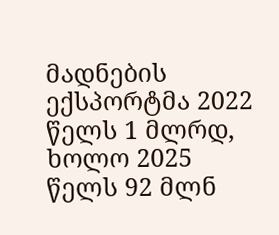მადნების ექსპორტმა 2022 წელს 1 მლრდ, ხოლო 2025 წელს 92 მლნ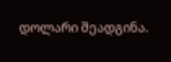დოლარი შეადგინა.